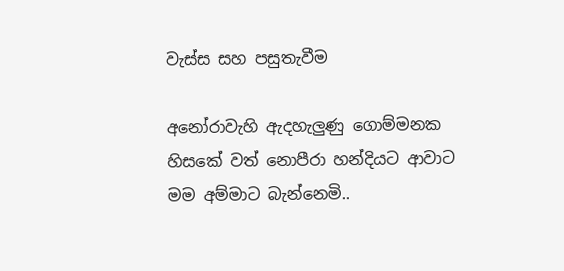වැස්ස සහ පසුතැවීම

අනෝරාවැහි ඇදහැලුණු ගොම්මනක
හිසකේ වත් නොපීරා හන්දියට ආවාට
මම අම්මාට බැන්නෙමි..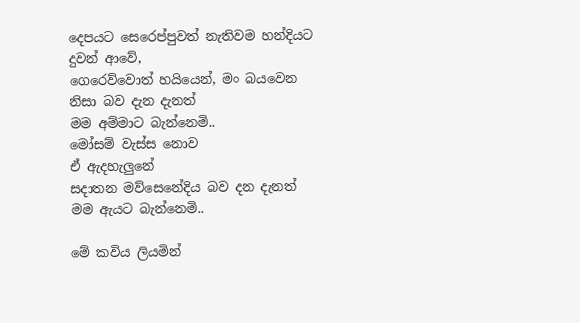දෙපයට සෙරෙප්පුවත් නැතිවම හන්දියට දුවන් ආවේ,
ගෙරෙව්වොත් හයියෙන්, මං බයවෙන නිසා බව දැන දැනත්
මම අම්මාට බැන්නෙමි..
මෝසම් වැස්ස නොව
ඒ ඇදහැලුනේ
සදාතන මව්සෙනේදිය බව දන දැනත්
මම ඇයට බැන්නෙමි..

මේ කවිය ලියමින්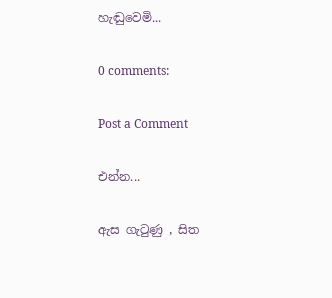හැඬුවෙමි...

0 comments:

Post a Comment

එන්න...

ඇස ගැටුණු , සිත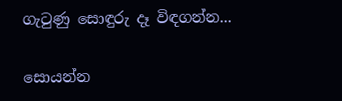ගැටුණු සොඳුරු දෑ විඳගන්න...

සොයන්න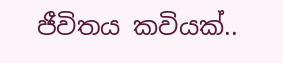ජීවිතය කවියක්..